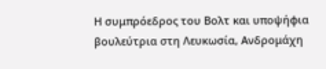Η συμπρόεδρος του Βολτ και υποψήφια βουλεύτρια στη Λευκωσία, Ανδρομάχη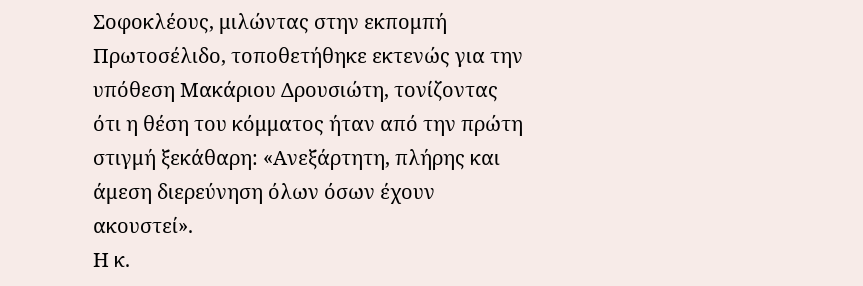Σοφοκλέους, μιλώντας στην εκπομπή Πρωτοσέλιδο, τοποθετήθηκε εκτενώς για την υπόθεση Μακάριου Δρουσιώτη, τονίζοντας ότι η θέση του κόμματος ήταν από την πρώτη στιγμή ξεκάθαρη: «Ανεξάρτητη, πλήρης και άμεση διερεύνηση όλων όσων έχουν ακουστεί».
Η κ.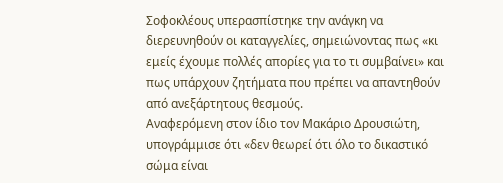Σοφοκλέους υπερασπίστηκε την ανάγκη να διερευνηθούν οι καταγγελίες, σημειώνοντας πως «κι εμείς έχουμε πολλές απορίες για το τι συμβαίνει» και πως υπάρχουν ζητήματα που πρέπει να απαντηθούν από ανεξάρτητους θεσμούς.
Αναφερόμενη στον ίδιο τον Μακάριο Δρουσιώτη, υπογράμμισε ότι «δεν θεωρεί ότι όλο το δικαστικό σώμα είναι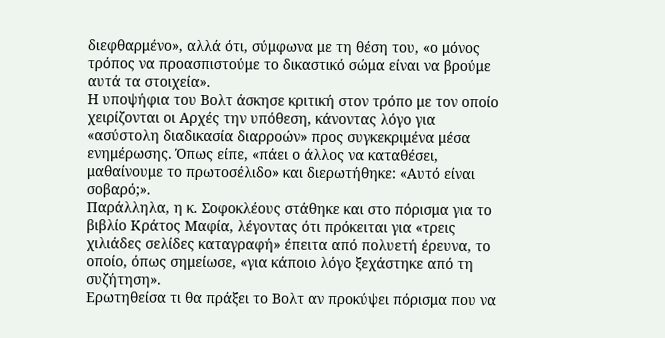διεφθαρμένο», αλλά ότι, σύμφωνα με τη θέση του, «ο μόνος τρόπος να προασπιστούμε το δικαστικό σώμα είναι να βρούμε αυτά τα στοιχεία».
Η υποψήφια του Βολτ άσκησε κριτική στον τρόπο με τον οποίο χειρίζονται οι Αρχές την υπόθεση, κάνοντας λόγο για «ασύστολη διαδικασία διαρροών» προς συγκεκριμένα μέσα ενημέρωσης. Όπως είπε, «πάει ο άλλος να καταθέσει, μαθαίνουμε το πρωτοσέλιδο» και διερωτήθηκε: «Αυτό είναι σοβαρό;».
Παράλληλα, η κ. Σοφοκλέους στάθηκε και στο πόρισμα για το βιβλίο Κράτος Μαφία, λέγοντας ότι πρόκειται για «τρεις χιλιάδες σελίδες καταγραφή» έπειτα από πολυετή έρευνα, το οποίο, όπως σημείωσε, «για κάποιο λόγο ξεχάστηκε από τη συζήτηση».
Ερωτηθείσα τι θα πράξει το Βολτ αν προκύψει πόρισμα που να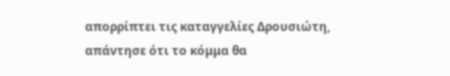απορρίπτει τις καταγγελίες Δρουσιώτη, απάντησε ότι το κόμμα θα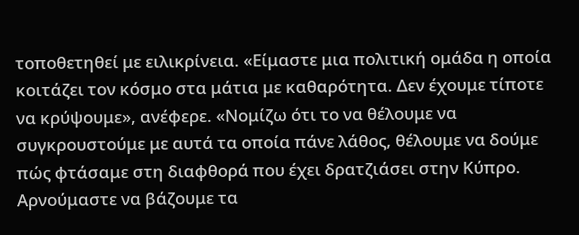τοποθετηθεί με ειλικρίνεια. «Είμαστε μια πολιτική ομάδα η οποία κοιτάζει τον κόσμο στα μάτια με καθαρότητα. Δεν έχουμε τίποτε να κρύψουμε», ανέφερε. «Νομίζω ότι το να θέλουμε να συγκρουστούμε με αυτά τα οποία πάνε λάθος, θέλουμε να δούμε πώς φτάσαμε στη διαφθορά που έχει δρατζιάσει στην Κύπρο. Αρνούμαστε να βάζουμε τα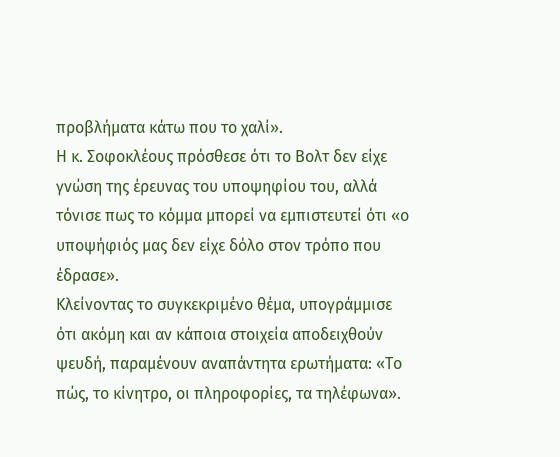προβλήματα κάτω που το χαλί».
Η κ. Σοφοκλέους πρόσθεσε ότι το Βολτ δεν είχε γνώση της έρευνας του υποψηφίου του, αλλά τόνισε πως το κόμμα μπορεί να εμπιστευτεί ότι «ο υποψήφιός μας δεν είχε δόλο στον τρόπο που έδρασε».
Κλείνοντας το συγκεκριμένο θέμα, υπογράμμισε ότι ακόμη και αν κάποια στοιχεία αποδειχθούν ψευδή, παραμένουν αναπάντητα ερωτήματα: «Το πώς, το κίνητρο, οι πληροφορίες, τα τηλέφωνα».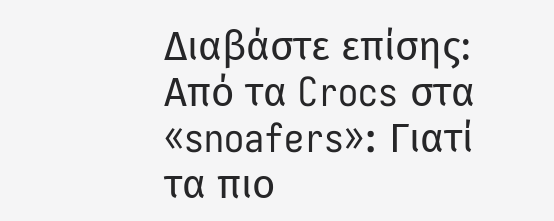Διαβάστε επίσης: Από τα Crocs στα «snoafers»: Γιατί τα πιο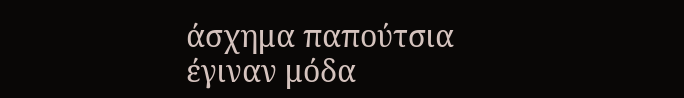άσχημα παπούτσια έγιναν μόδα